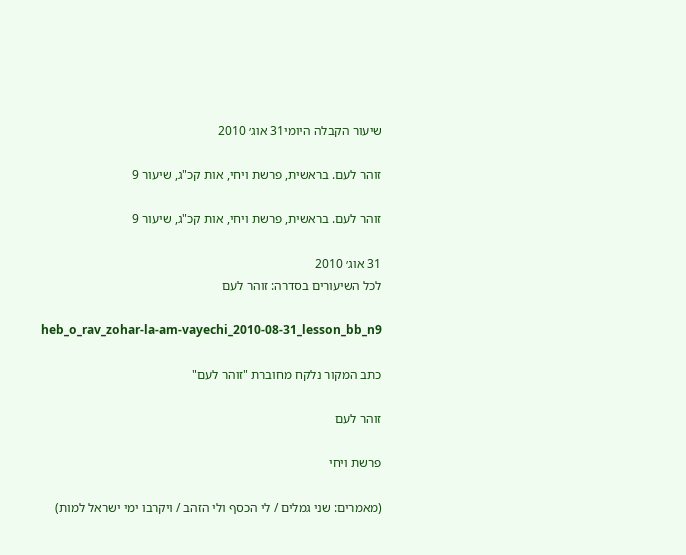שיעור הקבלה היומי31 אוג׳ 2010

זוהר לעם. בראשית, פרשת ויחי, אות קכ"ג, שיעור 9

זוהר לעם. בראשית, פרשת ויחי, אות קכ"ג, שיעור 9

31 אוג׳ 2010
לכל השיעורים בסדרה: זוהר לעם

heb_o_rav_zohar-la-am-vayechi_2010-08-31_lesson_bb_n9

כתב המקור נלקח מחוברת "זוהר לעם"

זוהר לעם

פרשת ויחי

(מאמרים: שני גמלים / לי הכסף ולי הזהב / ויקרבו ימי ישראל למות)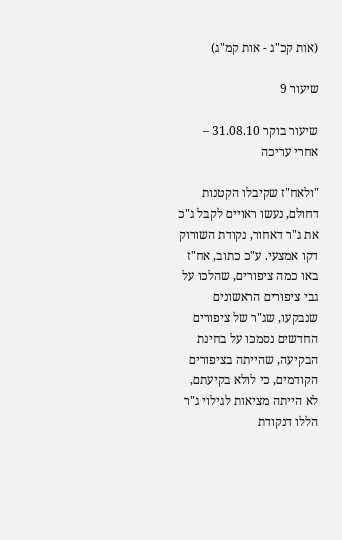(אות קכ"ג - אות קמ"ג)

שיעור 9

שיעור בוקר 31.08.10 – אחרי עריכה

"ולאח"ז שקיבלו הקטנות דחולם, נעשו ראויים לקבל ג"כ את ג"ר דאחור, נקודת השורוק דקו אמצעי. ע"כ כתוב, אח"ז באו כמה ציפורים, שהלכו על גבי ציפורים הראשונים שנבקעו, שג"ר של ציפורים החדשים נסמכו על בחינת הבקיעה, שהייתה בציפורים הקודמים, כי לולא בקיעתם, לא הייתה מציאות לגילוי ג"ר הללו דנקודת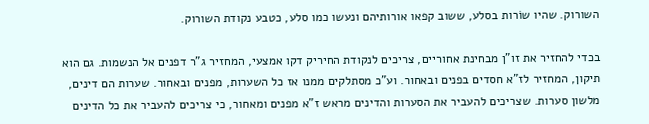השורוק. שהיו שוֹרות בסלע, ששוב קפאו אורותיהם ונעשו כמו סלע, כטבע נקודת השורוק.

בכדי להחזיר את זו"ן מבחינת אחוריים, צריכים לנקודת החיריק דקו אמצעי, המחזיר ג"ר דפנים אל הנשמות. גם הוא תיקון, המחזיר לז"א חסדים בפנים ובאחור. וע"כ מסתלקים ממנו אז כל השערות, מפנים ובאחור. שערות הם דינים, מלשון סערות. שצריכים להעביר את הסערות והדינים מראש ז"א מפנים ומאחור, כי צריכים להעביר את כל הדינים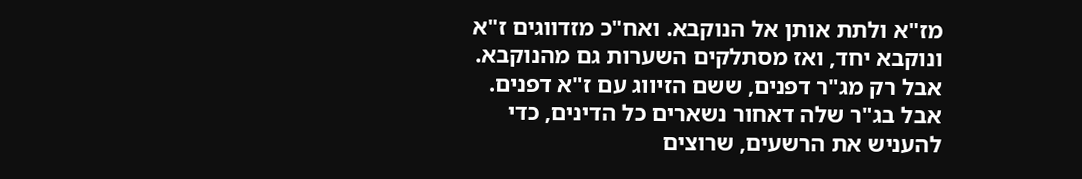מז"א ולתת אותן אל הנוקבא. ואח"כ מזדווגים ז"א ונוקבא יחד, ואז מסתלקים השערות גם מהנוקבא. אבל רק מג"ר דפנים, ששם הזיווג עם ז"א דפנים. אבל בג"ר שלה דאחור נשארים כל הדינים, כדי להעניש את הרשעים, שרוצים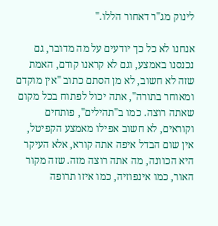לינוק מג"ר דאחור הללו."

אנחנו לא כל כך יודעים על מה מדובר, גם נכנסנו באמצע, וגם לא קראנו קודם, האמת שזה לא חשוב, לא מן הסתם כתוב "אין מוקדם ומאוחר בתורה", אתה יכול לפתוח בכל מקום שאתה רוצה. כמו ב"תהילים", פותחים וקוראים, לא חשוב אפילו מאמצע הקפיטל, אין שום הבדל איפה אתה קורא, אלא העיקר היא הכוונה, מה אתה רוצה מזה. שזה מקור האור, כמו אינפוזיה, כמו איזו תרופה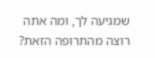שמגיעה לך, ומה אתה רוצה מהתרופה הזאת?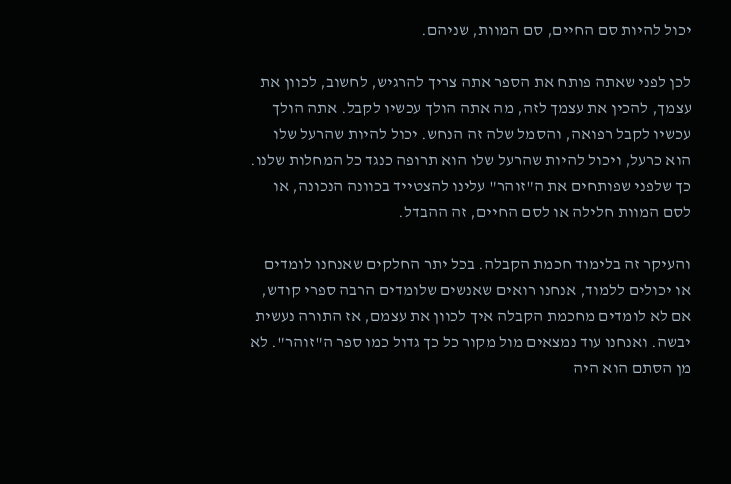יכול להיות סם החיים, סם המוות, שניהם.

לכן לפני שאתה פותח את הספר אתה צריך להרגיש, לחשוב, לכוון את עצמך, להכין את עצמך לזה, מה אתה הולך עכשיו לקבל. אתה הולך עכשיו לקבל רפואה, והסמל שלה זה הנחש. יכול להיות שהרעל שלו הוא כרעל, ויכול להיות שהרעל שלו הוא תרופה כנגד כל המחלות שלנו. כך שלפני שפותחים את ה"זוהר" עלינו להצטייד בכוונה הנכונה, או לסם המוות חלילה או לסם החיים, זה ההבדל.

והעיקר זה בלימוד חכמת הקבלה. בכל יתר החלקים שאנחנו לומדים או יכולים ללמוד, אנחנו רואים שאנשים שלומדים הרבה ספרי קודש, אם לא לומדים מחכמת הקבלה איך לכוון את עצמם, אז התורה נעשית יבשה. ואנחנו עוד נמצאים מול מקור כל כך גדול כמו ספר ה"זוהר". לא מן הסתם הוא היה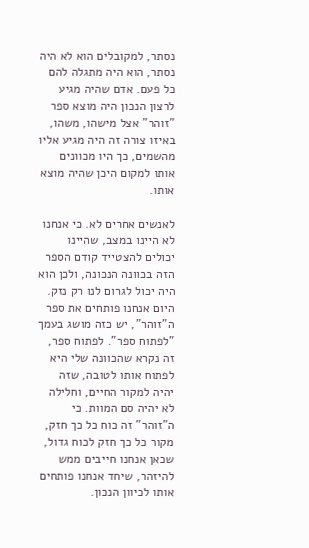נסתר, למקובלים הוא לא היה נסתר, הוא היה מתגלה להם כל פעם. אדם שהיה מגיע לרצון הנכון היה מוצא ספר "זוהר" אצל מישהו, משהו, באיזו צורה זה היה מגיע אליו מהשמים, כך היו מכוונים אותו למקום היכן שהיה מוצא אותו.

לאנשים אחרים לא. כי אנחנו לא היינו במצב, שהיינו יכולים להצטייד קודם הספר הזה בכוונה הנכונה, ולכן הוא היה יכול לגרום לנו רק נזק. היום אנחנו פותחים את ספר ה"זוהר", יש כזה מושג בעמך "לפתוח ספר". לפתוח ספר, זה נקרא שהכוונה שלי היא לפתוח אותו לטובה, שזה יהיה למקור החיים, וחלילה לא יהיה סם המוות. כי ה"זוהר" זה כוח כל כך חזק, מקור כל כך חזק לכוח גדול, שכאן אנחנו חייבים ממש להיזהר, שיחד אנחנו פותחים אותו לכיוון הנכון.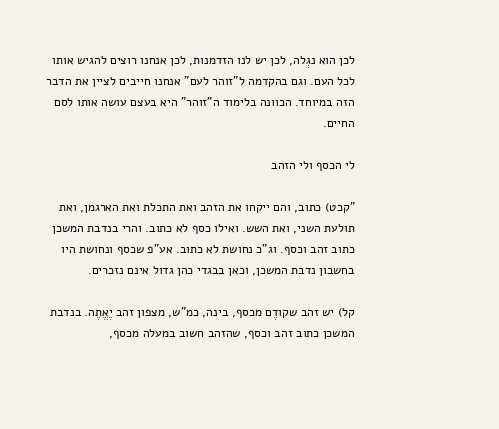לכן הוא נגְלה, לכן יש לנו הזדמנות, לכן אנחנו רוצים להגיש אותו לכל העם. וגם בהקדמה ל"זוהר לעם" אנחנו חייבים לציין את הדבר הזה במיוחד. הכוונה בלימוד ה"זוהר" היא בעצם עושה אותו לסם החיים.

לי הכסף ולי הזהב

"קכט) כתוב, והם ייקחו את הזהב ואת התכלת ואת הארגמן, ואת תולעת השני, ואת השש. ואילו כסף לא כתוב. והרי בנדבת המשכן כתוב זהב וכסף. וג"כ נחושת לא כתוב. אע"פ שכסף ונחושת היו בחשבון נדבת המשכן, וכאן בבגדי כהן גדול אינם נזכרים.

קל) יש זהב שקודֶם מכסף, בינה, כמ"ש, מצפון זהב יֶאֱתֶה. בנדבת המשכן כתוב זהב וכסף, שהזהב חשוב במעלה מכסף,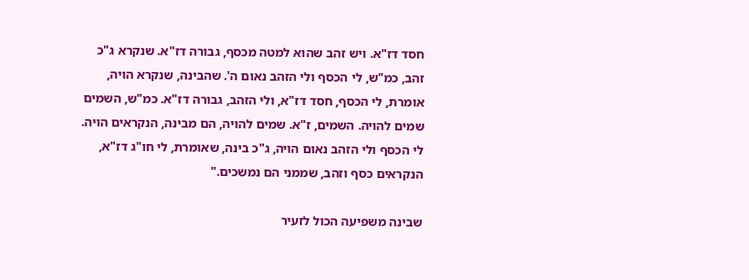חסד דז"א. ויש זהב שהוא למטה מכסף, גבורה דז"א. שנקרא ג"כ זהב, כמ"ש, לי הכסף ולי הזהב נאום ה'. שהבינה, שנקרא הויה, אומרת, לי הכסף, חסד דז"א, ולי הזהב, גבורה דז"א. כמ"ש, השמים שמים להויה. השמים, ז"א. שמים להויה, הם מבינה, הנקראים הויה. לי הכסף ולי הזהב נאום הויה, ג"כ בינה, שאומרת, לי חו"ג דז"א, הנקראים כסף וזהב, שממני הם נמשכים."

שבינה משפיעה הכול לזעיר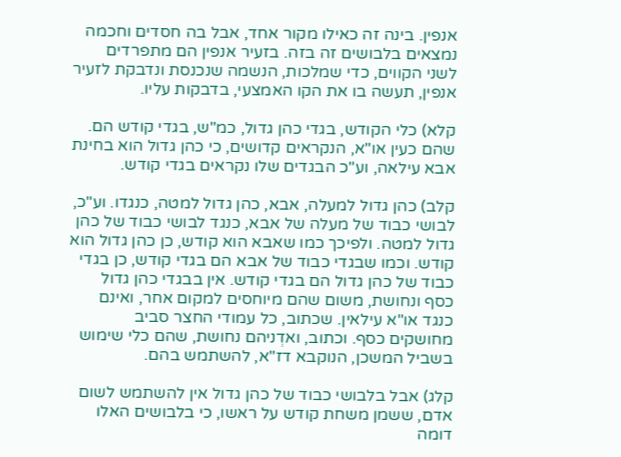אנפין. בינה זה כאילו מקור אחד, אבל בה חסדים וחכמה נמצאים בלבושים זה בזה. בזעיר אנפין הם מתפרדים לשני הקווים, כדי שמלכות, הנשמה שנכנסת ונדבקת לזעיר אנפין, תעשה בו את הקו האמצעי, בדבקות עליו.

קלא) כלי הקודש, בגדי כהן גדול, כמ"ש, בגדי קודש הם. שהם כעין או"א, הנקראים קדושים, כי כהן גדול הוא בחינת אבא עילאה, וע"כ הבגדים שלו נקראים בגדי קודש.

קלב) כהן גדול למעלה, אבא, כהן גדול למטה, כנגדו. וע"כ, לבושי כבוד של מעלה של אבא, כנגד לבושי כבוד של כהן גדול למטה. ולפיכך כמו שאבא הוא קודש, כן כהן גדול הוא קודש. וכמו שבגדי כבוד של אבא הם בגדי קודש, כן בגדי כבוד של כהן גדול הם בגדי קודש. אין בבגדי כהן גדול כסף ונחושת, משום שהם מיוחסים למקום אחר, ואינם כנגד או"א עילאין. שכתוב, כל עמודי החצר סביב מחושקים כסף. וכתוב, ואדְניהם נחושת, שהם כלי שימוש בשביל המשכן, הנוקבא דז"א, להשתמש בהם.

קלג) אבל בלבושי כבוד של כהן גדול אין להשתמש לשום אדם, ששמן משחת קודש על ראשו, כי בלבושים האלו דומה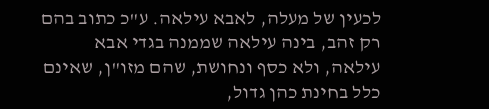לכעין של מעלה, לאבא עילאה. ע"כ כתוב בהם רק זהב, בינה עילאה שממנה בגדי אבא עילאה, ולא כסף ונחושת, שהם מזו"ן, שאינם כלל בחינת כהן גדול,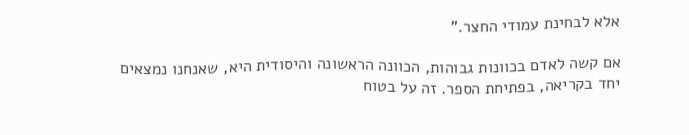אלא לבחינת עמודי החצר."

אם קשה לאדם בכוונות גבוהות, הכוונה הראשונה והיסודית היא, שאנחנו נמצאים יחד בקריאה, בפתיחת הספר. זה על בטוח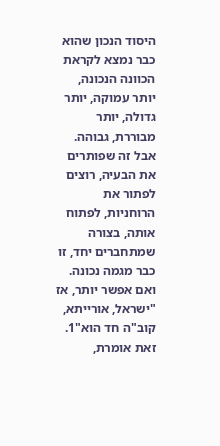היסוד הנכון שהוא כבר נמצא לקראת הכוונה הנכונה, יותר עמוקה, יותר גדולה, יותר מבוררת, גבוהה. אבל זה שפותרים את הבעיה, רוצים לפתור את הרוחניות, לפתוח אותה, בצורה שמתחברים יחד, זו כבר מגמה נכונה. ואם אפשר יותר, אז "ישראל, אורייתא, קוב"ה חד הוא"1. זאת אומרת,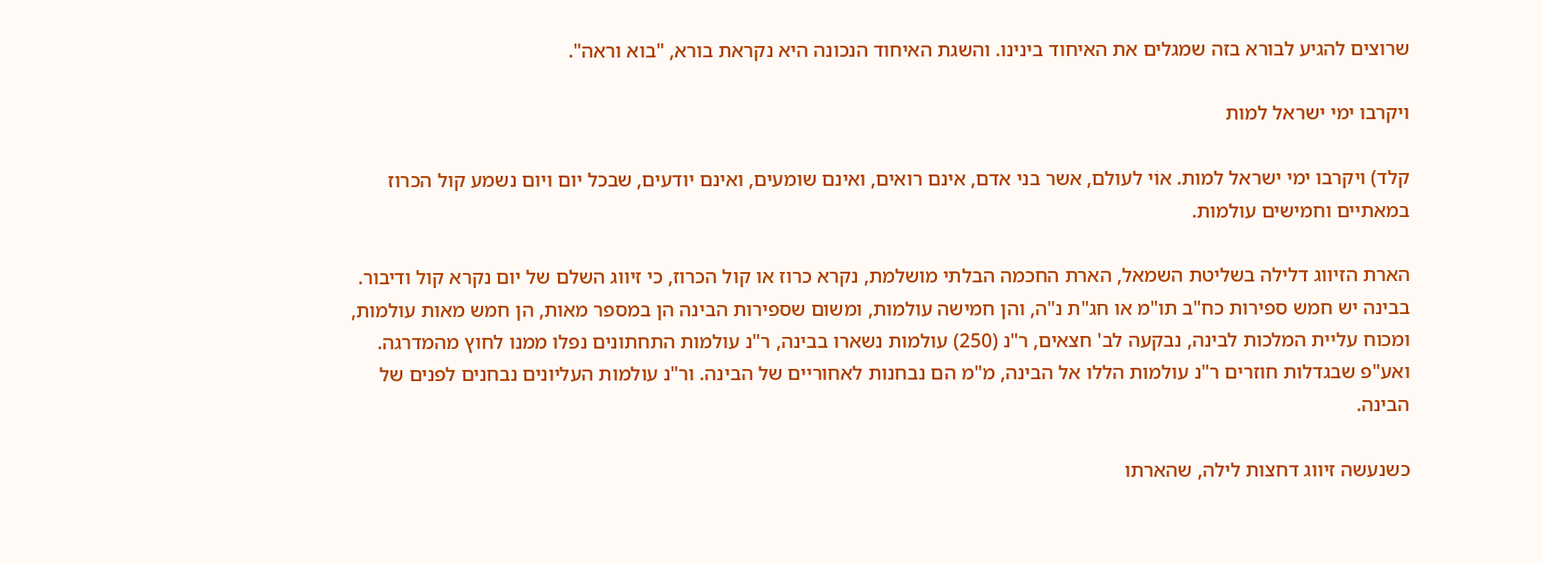שרוצים להגיע לבורא בזה שמגלים את האיחוד בינינו. והשגת האיחוד הנכונה היא נקראת בורא, "בוא וראה".

ויקרבו ימי ישראל למות

קלד) ויקרבו ימי ישראל למות. אוֹי לעולם, אשר בני אדם, אינם רואים, ואינם שומעים, ואינם יודעים, שבכל יום ויום נשמע קול הכרוז במאתיים וחמישים עולמות.

הארת הזיווג דלילה בשליטת השמאל, הארת החכמה הבלתי מושלמת, נקרא כרוז או קול הכרוז, כי זיווג השלם של יום נקרא קול ודיבור. בבינה יש חמש ספירות כח"ב תו"מ או חג"ת נ"ה, והן חמישה עולמות, ומשום שספירות הבינה הן במספר מאות, הן חמש מאות עולמות, ומכוח עליית המלכות לבינה, נבקעה לב' חצאים, ר"נ (250) עולמות נשארו בבינה, ר"נ עולמות התחתונים נפלו ממנו לחוץ מהמדרגה. ואע"פ שבגדלות חוזרים ר"נ עולמות הללו אל הבינה, מ"מ הם נבחנות לאחוריים של הבינה. ור"נ עולמות העליונים נבחנים לפנים של הבינה.

כשנעשה זיווג דחצות לילה, שהארתו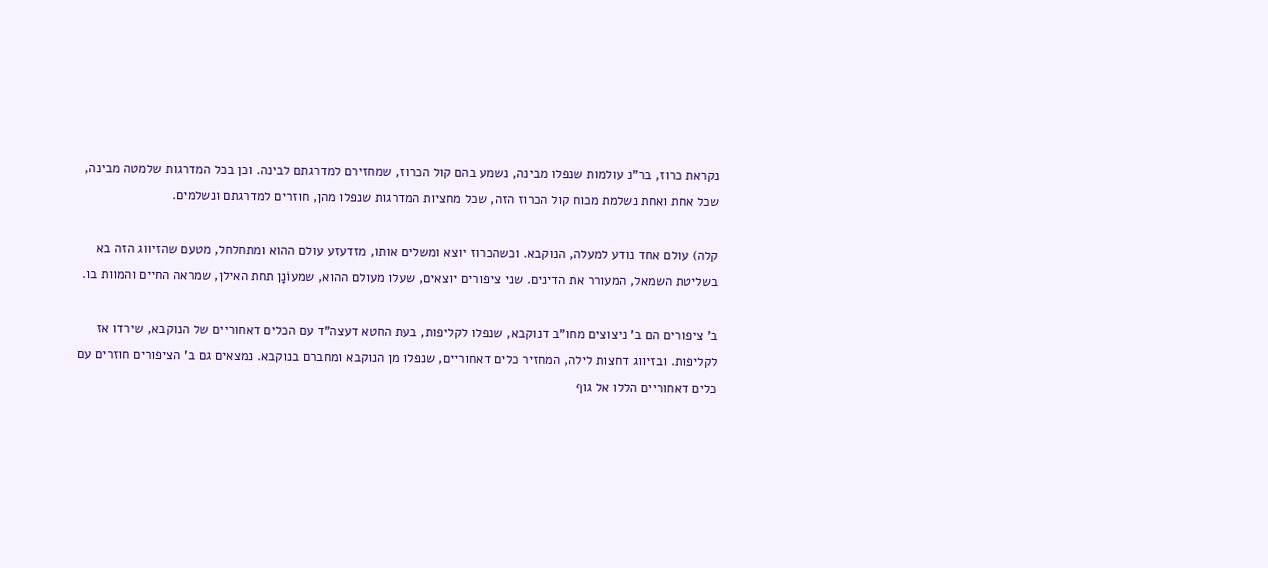נקראת כרוז, בר"נ עולמות שנפלו מבינה, נשמע בהם קול הכרוז, שמחזירם למדרגתם לבינה. וכן בכל המדרגות שלמטה מבינה, שכל אחת ואחת נשלמת מכוח קול הכרוז הזה, שכל מחציות המדרגות שנפלו מהן, חוזרים למדרגתם ונשלמים.

קלה) עולם אחד נודע למעלה, הנוקבא. וכשהכרוז יוצא ומשלים אותו, מזדעזע עולם ההוא ומתחלחל, מטעם שהזיווג הזה בא בשליטת השמאל, המעורר את הדינים. שני ציפורים יוצאים, שעלו מעולם ההוא, שמעוֹנָן תחת האילן, שמראה החיים והמוות בו.

ב' ציפורים הם ב' ניצוצים מחו"ב דנוקבא, שנפלו לקליפות, בעת החטא דעצה"ד עם הכלים דאחוריים של הנוקבא, שירדו אז לקליפות. ובזיווג דחצות לילה, המחזיר כלים דאחוריים, שנפלו מן הנוקבא ומחברם בנוקבא. נמצאים גם ב' הציפורים חוזרים עם כלים דאחוריים הללו אל גוף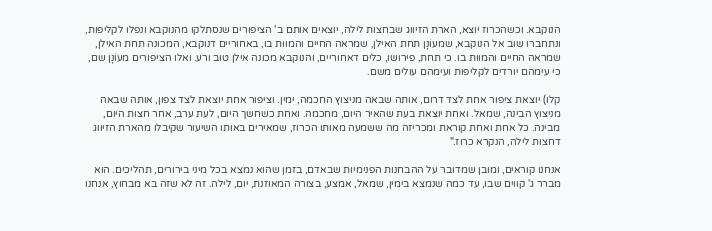הנוקבא. וכשהכרוז יוצא, הארת הזיווג שבחצות לילה, יוצאים אותם ב' הציפורים שנסתלקו מהנוקבא ונפלו לקליפות, ונתחברו שוב אל הנוקבא, שמעוֹנָן תחת האילן, שמראה החיים והמוות בו, באחוריים דנוקבא, המכונה תחת האילן, שמראה החיים והמוות בו. כי תחת, פירושו, כלים דאחוריים, והנוקבא מכונה אילן טוב ורע. ואלו הציפורים מעוֹנָן שם, כי עימהם יורדים לקליפות ועימהם עולים משם.

קלו) יוצאת ציפור אחת לצד דרום, אותה שבאה מניצוץ החכמה, ימין. וציפור אחת יוצאת לצד צפון, אותה שבאה מניצוץ הבינה, שמאל. ואחת יוצאת בעת שהאיר היום, מחכמה. ואחת כשחשך היום, לעת ערב, אחר חצות היום, מבינה. כל אחת ואחת קוראת ומכריזה מה ששמעה מאותו הכרוז, שמאירים באותו השיעור שקיבלו מהארת הזיווג דחצות לילה, הנקרא כרוז."

אנחנו קוראים, ומובן שמדובר על ההבחנות הפנימיות שבאדם, בזמן שהוא נמצא בכל מיני בירורים, תהליכים. הוא מברר ג' קווים שבו, עד כמה שנמצא בימין, שמאל, אמצע, בצורה המאוזנת, יום, לילה. זה לא שזה בא מבחוץ, אנחנו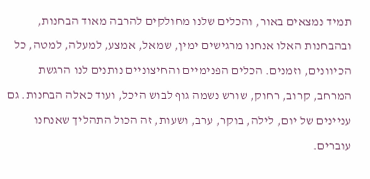תמיד נמצאים באור, והכלים שלנו מחולקים להרבה מאוד הבחנות, ובהבחנות האלו אנחנו מרגישים ימין, שמאל, אמצע, למעלה, למטה, כל הכיוונים, וזמנים. הכלים הפנימיים והחיצוניים נותנים לנו הרגשת המרחב, קרוב, רחוק, שורש נשמה גוף לבוש היכל, ועוד כאלה הבחנות. גם עניינים של יום, לילה, בוקר, ערב, ושעות, זה הכול התהליך שאנחנו עוברים.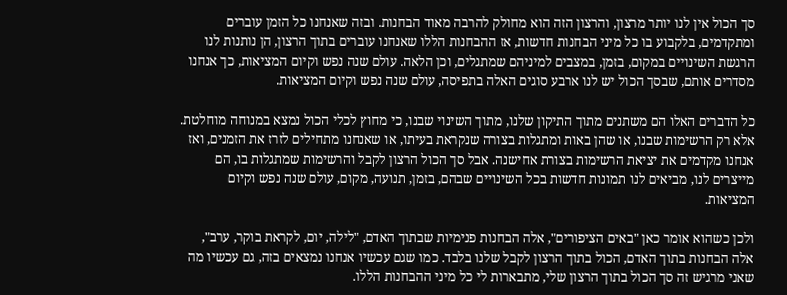סך הכול אין לנו יותר מרצון, והרצון הזה הוא מחולק להרבה מאוד הבחנות. ובזה שאנחנו כל הזמן עוברים ומתקדמים, בלקבוע בו כל מיני הבחנות חדשות, אז ההבחנות הללו שאנחנו עוברים בתוך הרצון, הן נותנות לנו הרגשת השינויים במקום, בזמן, במצבים למיניהם שמתגלים, וכן הלאה. עולם שנה נפש וקיום המציאות, כך אנחנו מסדרים אותם, שבסך הכול יש לנו ארבע סוגים האלה בתפיסה, עולם שנה נפש וקיום המציאות.

כל הדברים האלו הם משתנים מתוך התיקון שלנו, מתוך השינוי שבנו, כי מחוץ לכלי הכול נמצא במנוחה מוחלטת. אלא רק הרשימות שבנו, או שהן באות ומתגלות בצורה שנקראת בעיתו, או שאנחנו מתחילים לזרז את הזמנים, ואז אנחנו מקדמים את יציאת הרשימות בצורת אחישנה. אבל סך הכול הרצון לקבל והרשימות שמתגלות בו, הם מייצרים לנו, מביאים לנו תמונות חדשות בכל השינויים שבהם, בזמן, תנועה, מקום, עולם שנה נפש וקיום המציאות.

ולכן כשהוא אומר כאן "באים הציפורים", אלה הבחנות פנימיות שבתוך האדם, "לילה, יום, לקראת בוקר, ערב", אלה הבחנות בתוך האדם, הכול בתוך הרצון לקבל שלנו בלבד. כמו שגם עכשיו אנחנו נמצאים בזה, גם עכשיו מה שאני מרגיש זה סך הכול בתוך הרצון שלי, מתבארות לי כל מיני ההבחנות הללו.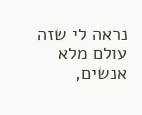נראה לי שזה עולם מלא אנשים,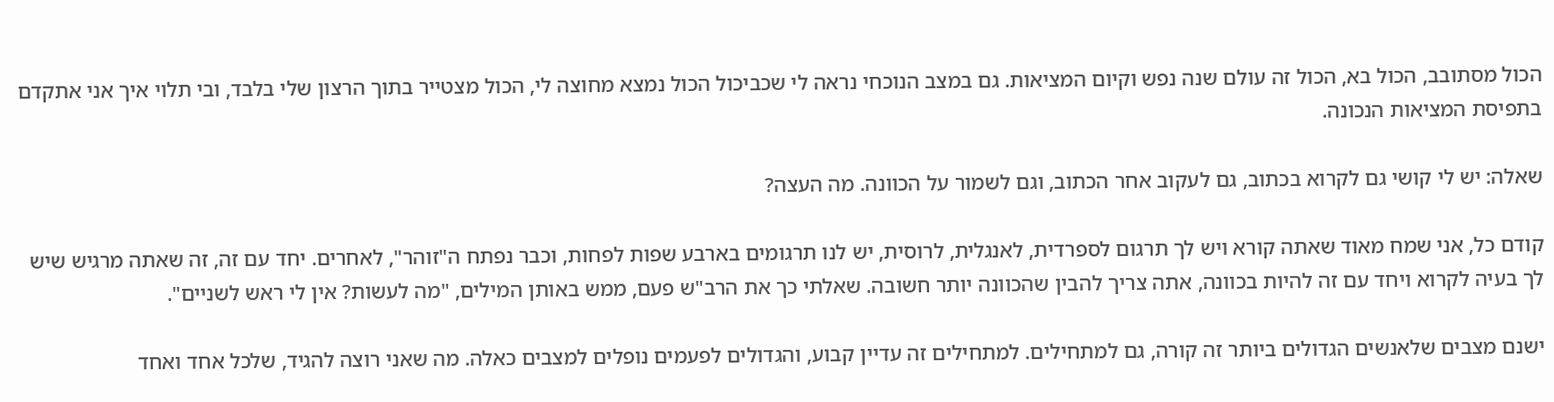הכול מסתובב, הכול בא, הכול זה עולם שנה נפש וקיום המציאות. גם במצב הנוכחי נראה לי שכביכול הכול נמצא מחוצה לי, הכול מצטייר בתוך הרצון שלי בלבד, ובי תלוי איך אני אתקדם בתפיסת המציאות הנכונה.

שאלה: יש לי קושי גם לקרוא בכתוב, גם לעקוב אחר הכתוב, וגם לשמור על הכוונה. מה העצה?

קודם כל, אני שמח מאוד שאתה קורא ויש לך תרגום לספרדית, לאנגלית, לרוסית, יש לנו תרגומים בארבע שפות לפחות, וכבר נפתח ה"זוהר", לאחרים. יחד עם זה, זה שאתה מרגיש שיש לך בעיה לקרוא ויחד עם זה להיות בכוונה, אתה צריך להבין שהכוונה יותר חשובה. שאלתי כך את הרב"ש פעם, ממש באותן המילים, "מה לעשות? אין לי ראש לשניים".

ישנם מצבים שלאנשים הגדולים ביותר זה קורה, גם למתחילים. למתחילים זה עדיין קבוע, והגדולים לפעמים נופלים למצבים כאלה. מה שאני רוצה להגיד, שלכל אחד ואחד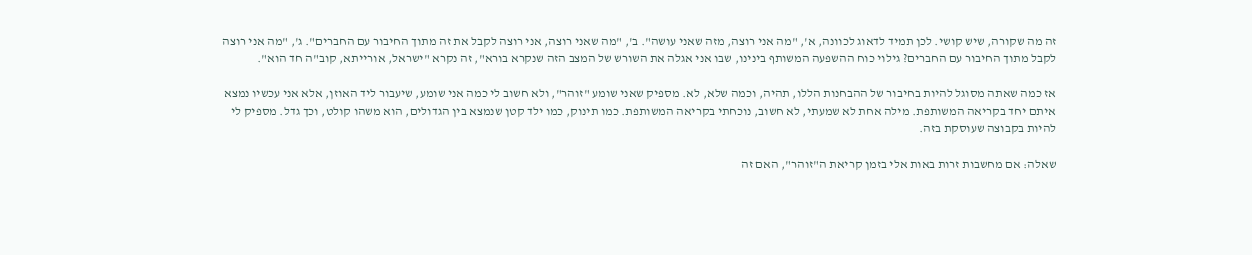זה מה שקורה, שיש קושי. לכן תמיד לדאוג לכוונה, א', "מה אני רוצה, מזה שאני עושה". ב', "מה שאני רוצה, אני רוצה לקבל את זה מתוך החיבור עם החברים". ג', "מה אני רוצה לקבל מתוך החיבור עם החברים? גילוי כוח ההשפעה המשותף בינינו, שבו אני אגלה את השורש של המצב הזה שנקרא בורא", זה נקרא "ישראל, אורייתא, קוב"ה חד הוא".

אז כמה שאתה מסוגל להיות בחיבור של ההבחנות הללו, תהיה, וכמה שלא, לא. מספיק שאני שומע "זוהר", ולא חשוב לי כמה אני שומע, שיעבור ליד האוזן, אלא אני עכשיו נמצא איתם יחד בקריאה המשותפת. מילה אחת לא שמעתי, לא חשוב, נוכחתי בקריאה המשותפת. כמו תינוק, כמו ילד קטן שנמצא בין הגדולים, הוא משהו קולט, וכך גדל. מספיק לי להיות בקבוצה שעוסקת בזה.

שאלה: אם מחשבות זרות באות אלי בזמן קריאת ה"זוהר", האם זה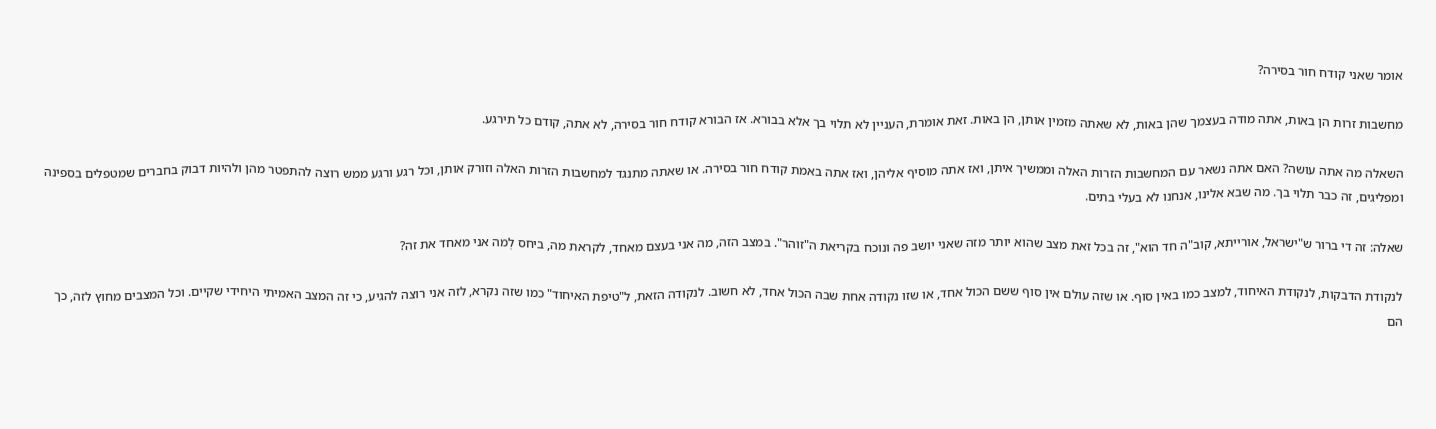אומר שאני קודח חור בסירה?

מחשבות זרות הן באות, אתה מודה בעצמך שהן באות, לא שאתה מזמין אותן, הן באות. זאת אומרת, העניין לא תלוי בך אלא בבורא. אז הבורא קודח חור בסירה, לא אתה, קודם כל תירגע.

השאלה מה אתה עושה? האם אתה נשאר עם המחשבות הזרות האלה וממשיך איתן, ואז אתה מוסיף אליהן, ואז אתה באמת קודח חור בסירה. או שאתה מתנגד למחשבות הזרות האלה וזורק אותן, וכל רגע ורגע ממש רוצה להתפטר מהן ולהיות דבוק בחברים שמטפלים בספינה ומפליגים, זה כבר תלוי בך. מה שבא אלינו, אנחנו לא בעלי בתים.

שאלה: זה די ברור ש"ישראל, אורייתא, קוב"ה חד הוא", זה בכל זאת מצב שהוא יותר מזה שאני יושב פה ונוכח בקריאת ה"זוהר". במצב הזה, מה אני בעצם מאחד, לקראת מה, ביחס לְמה אני מאחד את זה?

לנקודת הדבקות, לנקודת האיחוד, למצב כמו באין סוף. או שזה עולם אין סוף ששם הכול אחד, או שזו נקודה אחת שבה הכול אחד, לא חשוב. לנקודה הזאת, ל"טיפת האיחוד" כמו שזה נקרא, לזה אני רוצה להגיע, כי זה המצב האמיתי היחידי שקיים. וכל המצבים מחוץ לזה, כך הם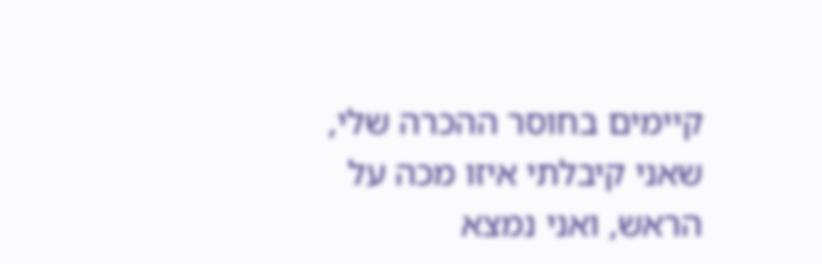קיימים בחוסר ההכרה שלי, שאני קיבלתי איזו מכה על הראש, ואני נמצא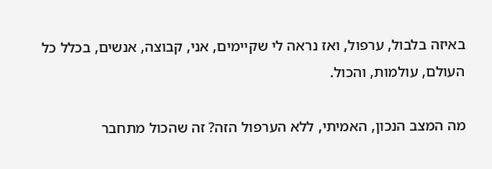באיזה בלבול, ערפול, ואז נראה לי שקיימים, אני, קבוצה, אנשים, בכלל כל העולם, עולמות, והכול.

מה המצב הנכון, האמיתי, ללא הערפול הזה? זה שהכול מתחבר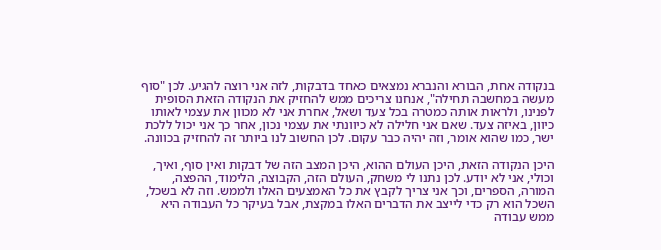בנקודה אחת, הבורא והנברא נמצאים כאחד בדבקות, לזה אני רוצה להגיע. לכן "סוף מעשה במחשבה תחילה", אנחנו צריכים ממש להחזיק את הנקודה הזאת הסופית לפנינו, ולראות אותה כמטרה בכל צעד ושאל, אחרת אני לא מכוון את עצמי לאותו כיוון, באיזה צעד. שאם אני חלילה לא כיוונתי את עצמי נכון, אחר כך אני יכול ללכת ישר, כמו שהוא אומר, וזה יהיה כבר עקום. לכן החשוב לנו ביותר זה להחזיק בכוונה.

היכן הנקודה הזאת, היכן העולם ההוא, היכן המצב הזה של דבקות ואין סוף, ואיך, וכולי, אני לא יודע. לכן נתנו לי משחק, העולם הזה, הקבוצה, הלימוד, ההפצה, המורה, הספרים, וכך אני צריך לקבץ את כל האמצעים האלו ולממש. וזה לא בשכל, השכל הוא רק כדי לייצב את הדברים האלו במקצת, אבל בעיקר כל העבודה היא ממש עבודה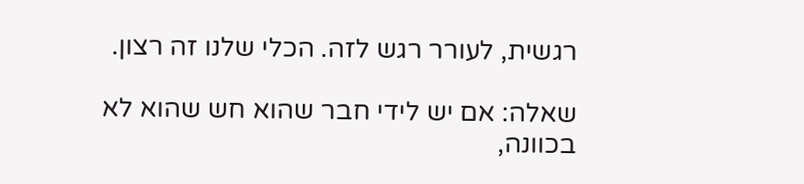רגשית, לעורר רגש לזה. הכלי שלנו זה רצון.

שאלה: אם יש לידי חבר שהוא חש שהוא לא בכוונה,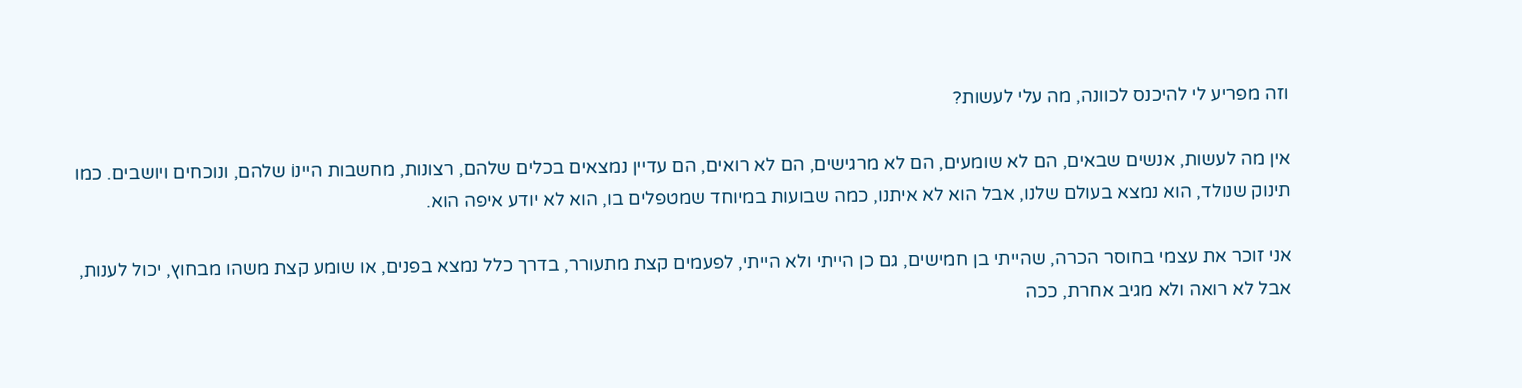וזה מפריע לי להיכנס לכוונה, מה עלי לעשות?

אין מה לעשות, אנשים שבאים, הם לא שומעים, הם לא מרגישים, הם לא רואים, הם עדיין נמצאים בכלים שלהם, רצונות, מחשבות היינוֹ שלהם, ונוכחים ויושבים. כמו תינוק שנולד, הוא נמצא בעולם שלנו, אבל הוא לא איתנו, כמה שבועות במיוחד שמטפלים בו, הוא לא יודע איפה הוא.

אני זוכר את עצמי בחוסר הכרה, שהייתי בן חמישים, גם כן הייתי ולא הייתי, לפעמים קצת מתעורר, בדרך כלל נמצא בפנים, או שומע קצת משהו מבחוץ, יכול לענות, אבל לא רואה ולא מגיב אחרת, ככה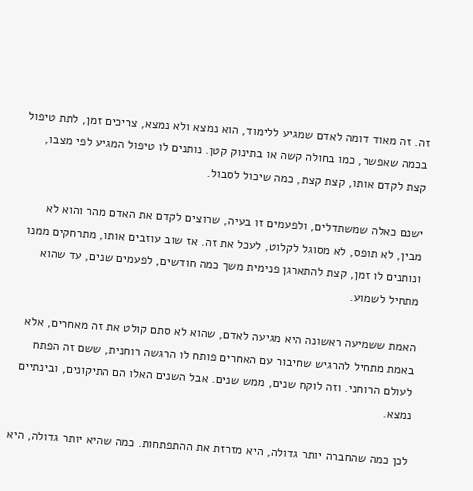זה. זה מאוד דומה לאדם שמגיע ללימוד, הוא נמצא ולא נמצא, צריכים זמן, לתת טיפול בכמה שאפשר, כמו בחולה קשה או בתינוק קטן. נותנים לו טיפול המגיע לפי מצבו, קצת לקדם אותו, קצת קצת, כמה שיכול לסבול.

ישנם כאלה שמשתדלים, ולפעמים זו בעיה, שרוצים לקדם את האדם מהר והוא לא מבין, לא תופס, לא מסוגל לקלוט, לעכל את זה. אז שוב עוזבים אותו, מתרחקים ממנו ונותנים לו זמן, קצת להתארגן פנימית משך כמה חודשים, לפעמים שנים, עד שהוא מתחיל לשמוע.

האמת ששמיעה ראשונה היא מגיעה לאדם, שהוא לא סתם קולט את זה מאחרים, אלא באמת מתחיל להרגיש שחיבור עם האחרים פותח לו הרגשה רוחנית, ששם זה הפתח לעולם הרוחני. וזה לוקח שנים, ממש שנים. אבל השנים האלו הם התיקונים, ובינתיים נמצא.

לכן כמה שהחברה יותר גדולה, היא מזרזת את ההתפתחות. כמה שהיא יותר גדולה, היא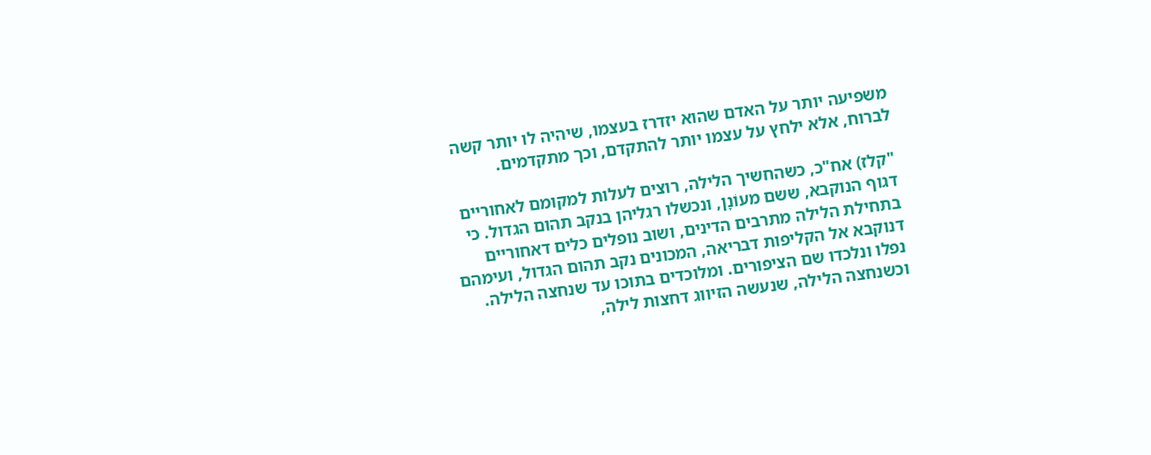משפיעה יותר על האדם שהוא יזדרז בעצמו, שיהיה לו יותר קשה לברוח, אלא ילחץ על עצמו יותר להתקדם, וכך מתקדמים.

"קלז) אח"כ, כשהחשיך הלילה, רוצים לעלות למקומם לאחוריים דגוף הנוקבא, ששם מעוֹנָן, ונכשלו רגליהן בנקב תהום הגדול. כי בתחילת הלילה מתרבים הדינים, ושוב נופלים כלים דאחוריים דנוקבא אל הקליפות דבריאה, המכונים נקב תהום הגדול, ועימהם נפלו ונלכדו שם הציפורים. ומלוכדים בתוכו עד שנחצה הלילה. וכשנחצה הלילה, שנעשה הזיווג דחצות לילה,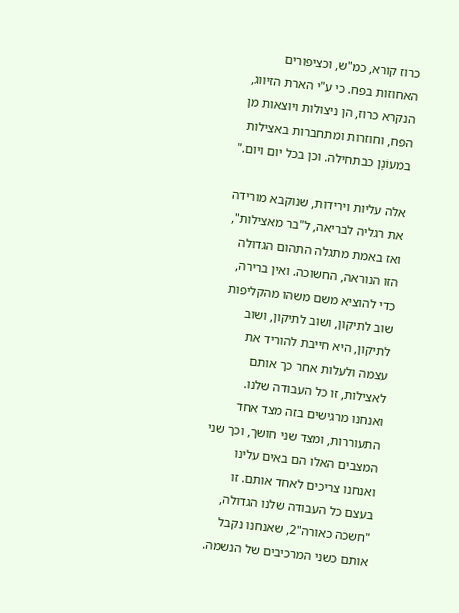כרוז קורא, כמ"ש, וכציפורים האחוזות בפח. כי ע"י הארת הזיווג, הנקרא כרוז, הן ניצולות ויוצאות מן הפח, וחוזרות ומתחברות באצילות במעוֹנָן כבתחילה. וכן בכל יום ויום."

אלה עליות וירידות, שנוקבא מורידה את רגליה לבריאה, ל"בר מאצילות", ואז באמת מתגלה התהום הגדולה הזו הנוראה, החשוכה. ואין ברירה, כדי להוציא משם משהו מהקליפות שוב לתיקון, ושוב לתיקון, ושוב לתיקון, היא חייבת להוריד את עצמה ולעלות אחר כך אותם לאצילות, זו כל העבודה שלנו. ואנחנו מרגישים בזה מצד אחד התעוררות, ומצד שני חושך, וכך שני המצבים האלו הם באים עלינו ואנחנו צריכים לאחד אותם. זו בעצם כל העבודה שלנו הגדולה, "חשכה כאורה"2, שאנחנו נקבל אותם כשני המרכיבים של הנשמה.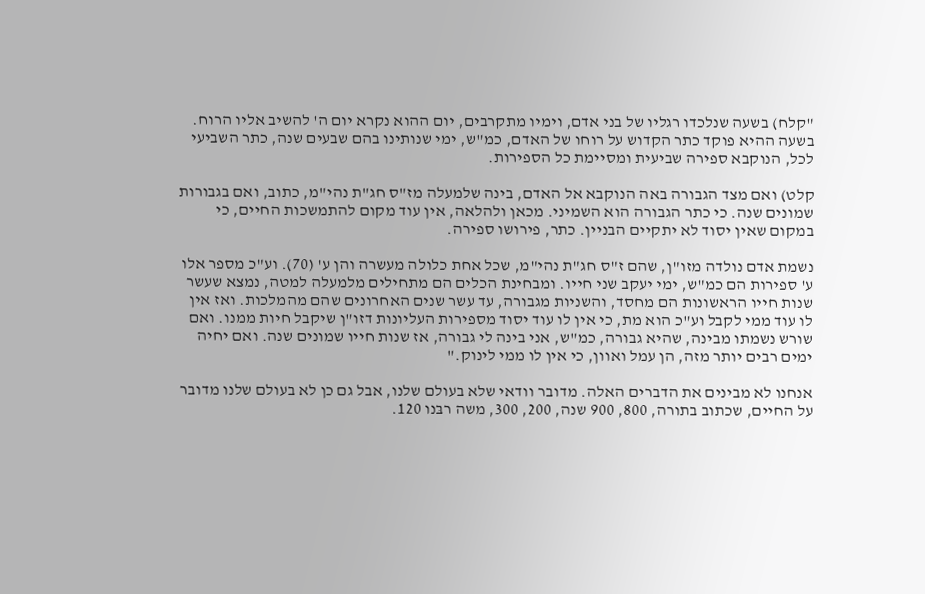"קלח) בשעה שנלכדו רגליו של בני אדם, וימיו מתקרבים, יום ההוא נקרא יום ה' להשיב אליו הרוח. בשעה ההיא פוקד כתר הקדוש על רוחו של האדם, כמ"ש, ימי שנותינו בהם שבעים שנה, כתר השביעי לכל, הנוקבא ספירה שביעית ומסיימת כל הספירות.

קלט) ואם מצד הגבורה באה הנוקבא אל האדם, בינה שלמעלה מז"ס חג"ת נהי"מ, כתוב, ואם בגבורות שמונים שנה. כי כתר הגבורה הוא השמיני. מכאן ולהלאה, אין עוד מקום להתמשכות החיים, כי במקום שאין יסוד לא יתקיים הבניין. כתר, פירושו ספירה.

נשמת אדם נולדה מזו"ן, שהם ז"ס חג"ת נהי"מ, שכל אחת כלולה מעשרה והן ע' (70). וע"כ מספר אלו ע' ספירות הם כמ"ש, ימי יעקב שני חייו. ומבחינת הכלים הם מתחילים מלמעלה למטה, נמצא שעשר שנות חייו הראשונות הם מחסד, והשניות מגבורה, עד עשר שנים האחרונים שהם מהמלכות. ואז אין לו עוד ממי לקבל וע"כ הוא מת, כי אין לו עוד יסוד מספירות העליונות דזו"ן שיקבל חיות ממנו. ואם שורש נשמתו מבינה, שהיא גבורה, כמ"ש, אני בינה לי גבורה, אז שנות חייו שמונים שנה. ואם יחיה ימים רבים יותר מזה, הן עמל ואוון, כי אין לו ממי לינוק."

אנחנו לא מבינים את הדברים האלה. מדובר וודאי שלא בעולם שלנו, אבל גם כן לא בעולם שלנו מדובר על החיים, שכתוב בתורה, 800, 900 שנה, 200, 300, משה רבּנו 120.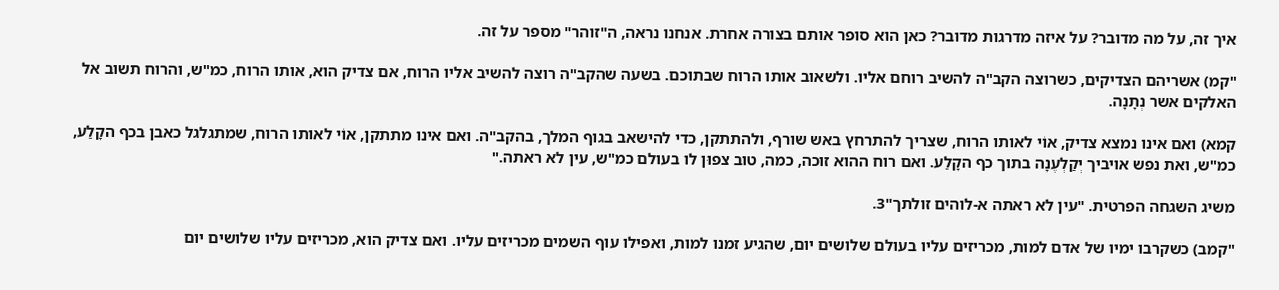איך זה, על מה מדובר? על איזה מדרגות מדובר? כאן הוא סופר אותם בצורה אחרת. אנחנו נראה, ה"זוהר" מספר על זה.

"קמ) אשריהם הצדיקים, כשרוצה הקב"ה להשיב רוחם אליו. ולשאוב אותו הרוח שבתוכם. בשעה שהקב"ה רוצה להשיב אליו הרוח, אם צדיק הוא, אותו הרוח, כמ"ש, והרוח תשוב אל האלקים אשר נְתָנָה.

קמא) ואם אינו נמצא צדיק, אוֹי לאותו הרוח, שצריך להתרחץ באש שורף, ולהתתקן, כדי להישאב בגוף המלך, בהקב"ה. ואם אינו מתתקן, אוֹי לאותו הרוח, שמתגלגל כאבן בכף הקָלַע, כמ"ש, ואת נפש אויביך יְקַלְעֶנָה בתוך כף הקָלַע. ואם רוח ההוא זוכה, כמה, טוב צפוּן לו בעולם כמ"ש, עין לא ראתה."

משיג השגחה הפרטית. "עין לא ראתה א-לוהים זולתך"3.

"קמב) כשקרבו ימיו של אדם למות, מכריזים עליו בעולם שלושים יום, שהגיע זמנו למות, ואפילו עוף השמים מכריזים עליו. ואם צדיק הוא, מכריזים עליו שלושים יום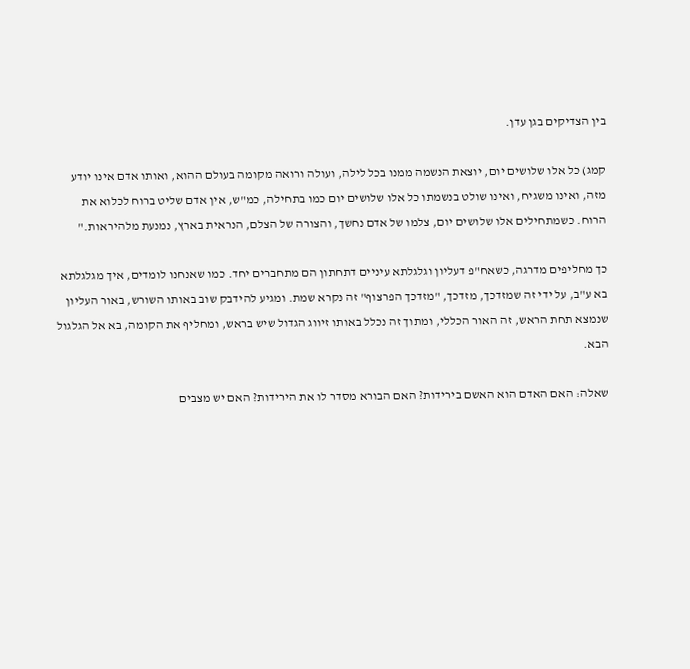בין הצדיקים בגן עדן.

קמג) כל אלו שלושים יום, יוצאת הנשמה ממנו בכל לילה, ועולה ורואה מקומה בעולם ההוא, ואותו אדם אינו יודע מזה, ואינו משגיח, ואינו שולט בנשמתו כל אלו שלושים יום כמו בתחילה, כמ"ש, אין אדם שליט ברוח לכלוא את הרוח. כשמתחילים אלו שלושים יום, צלמו של אדם נחשך, והצורה של הצלם, הנראית בארץ, נמנעת מלהיראות."

כך מחליפים מדרגה, כשאח"פ דעליון וגלגלתא עיניים דתחתון הם מתחברים יחד. כמו שאנחנו לומדים, איך מגלגלתא בא ע"ב, על ידי זה שמזדכך, מזדכך, "מזדכך הפרצוף" זה נקרא שמת. ומגיע להידבק שוב באותו השורש, באור העליון שנמצא תחת הראש, זה האור הכללי, ומתוך זה נכלל באותו זיווג הגדול שיש בראש, ומחליף את הקומה, בא אל הגלגול הבא.

שאלה: האם האדם הוא האשם בירידות? האם הבורא מסדר לו את הירידות? האם יש מצבים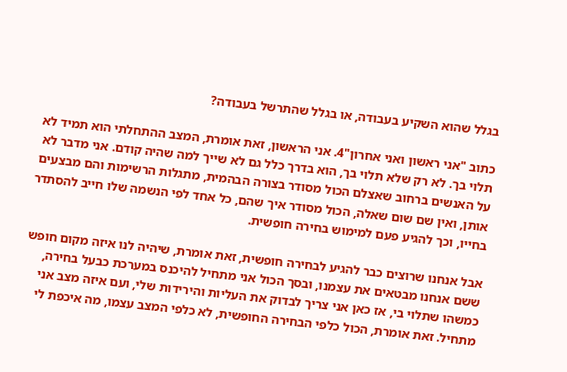בגלל שהוא השקיע בעבודה, או בגלל שהתרשל בעבודה?

כתוב "אני ראשון ואני אחרון"4. אני הראשון, זאת אומרת, המצב ההתחלתי הוא תמיד לא תלוי בך. לא רק שלא תלוי בך, הוא בדרך כלל גם לא שייך למה שהיה קודם. אני מדבר לא על האנשים ברחוב שאצלם הכול מסודר בצורה הבהמית, מתגלות הרשימות והם מבצעים אותן, ואין שם שום שאלה, הכול מסודר איך שהם, כל אחד לפי הנשמה שלו חייב להסתדר בחייו, וכך להגיע פעם למימוש בחירה חופשית.

אבל אנחנו שרוצים כבר להגיע לבחירה חופשית, זאת אומרת, שיהיה לנו איזה מקום חופש ששם אנחנו מבטאים את עצמנו, ובסך הכול אני מתחיל להיכנס במערכת כבעל בחירה, כמשהו שתלוי בי, אז כאן אני צריך לבדוק את העליות והירידות שלי, ועם איזה מצב אני מתחיל. זאת אומרת, הכול כלפי הבחירה החופשית, לא כלפי המצב עצמו, מה איכפת לי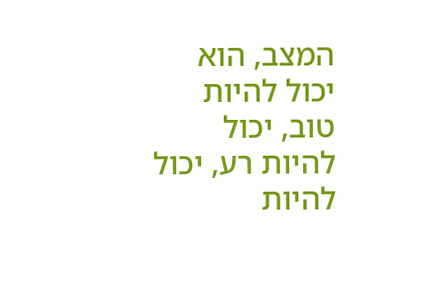המצב, הוא יכול להיות טוב, יכול להיות רע, יכול להיות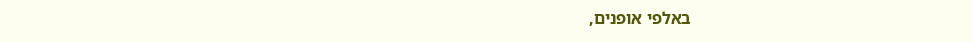באלפי אופנים,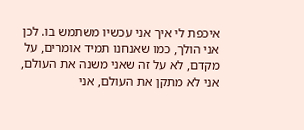איכפת לי איך אני עכשיו משתמש בו. לכן אני הולך, כמו שאנחנו תמיד אומרים, על מקדם, לא על זה שאני משנה את העולם, אני לא מתקן את העולם, אני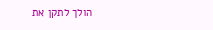הולך לתקן את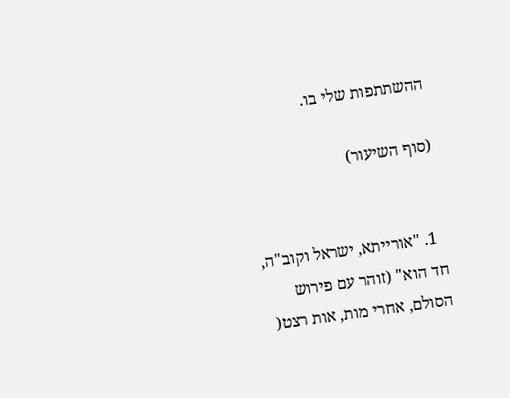ההשתתפות שלי בו.

(סוף השיעור)


  1. "אורייתא, ישראל וקוב"ה, חד הוא" (זוהר עם פירוש הסולם, אחרי מות, אות רצט(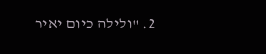2. "ולילה כיום יאיר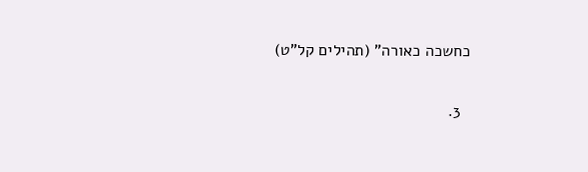כחשכה כאורה" (תהילים קל"ט)

  3.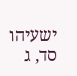ישעיהו סד, ג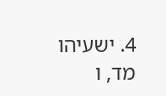4. ישעיהו מד, ו